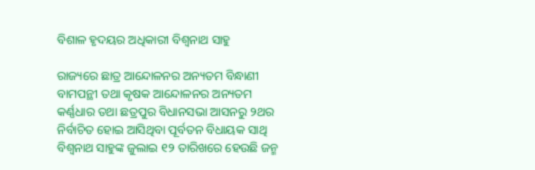ବିଶାଳ ହୃଦୟର ଅଧିକାରୀ ବିଶ୍ୱନାଥ ସାହୁ

ରାଜ୍ୟରେ ଛାତ୍ର ଆନ୍ଦୋଳନର ଅନ୍ୟତମ ବିନ୍ଧାଣୀ ବାମପନ୍ଥୀ ତଥା କୃଷକ ଆନ୍ଦୋଳନର ଅନ୍ୟତମ କର୍ଣ୍ଣଧାର ତଥା ଛତ୍ରପୁର ବିଧାନସଭା ଆସନରୁ ୨ଥର ନିର୍ବାଚିତ ହୋଇ ଆସିଥିବା ପୂର୍ବତନ ବିଧାୟକ ସାଥି ବିଶ୍ୱନାଥ ସାହୁଙ୍କ ଜୁଲାଇ ୧୨ ତାରିଖରେ ହେଉଛି ଜନ୍ମ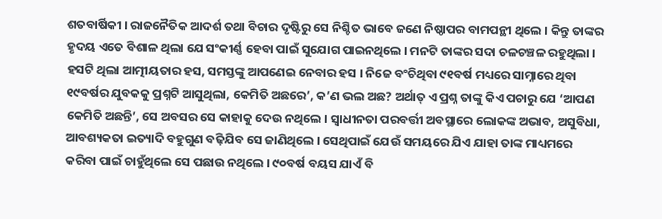ଶତବାର୍ଷିକୀ । ରାଜନୈତିକ ଆଦର୍ଶ ତଥା ବିଚାର ଦୃଷ୍ଟିରୁ ସେ ନିଶ୍ଚିତ ଭାବେ ଜଣେ ନିଷ୍ଠାପର ବାମପନ୍ଥୀ ଥିଲେ । କିନ୍ତୁ ତାଙ୍କର ହୃଦୟ ଏତେ ବିଶାଳ ଥିଲା ଯେ ସଂକୀର୍ଣ୍ଣ ହେବା ପାଇଁ ସୁଯୋଗ ପାଇନଥିଲେ । ମନଟି ତାଙ୍କର ସଦା ଚଳଚଞ୍ଚଳ ରହୁଥିଲା । ହସଟି ଥିଲା ଆତ୍ମୀୟତାର ହସ, ସମସ୍ତଙ୍କୁ ଆପଣେଇ ନେବାର ହସ । ନିଜେ ବଂଚିଥିବା ୯୧ବର୍ଷ ମଧ୍ୟରେ ସାମ୍ନାରେ ଥିବା ୧୯ବର୍ଷର ଯୁବକକୁ ପ୍ରଶ୍ନଟି ଆସୁଥିଲା, କେମିତି ଅଛରେ’, କ’ଣ ଭଲ ଅଛ? ଅର୍ଥାତ୍ ଏ ପ୍ରଶ୍ନ ତାଙ୍କୁ କିଏ ପଚାରୁ ଯେ ‘ଆପଣ କେମିତି ଅଛନ୍ତି’, ସେ ଅବସର ସେ କାହାକୁ ଦେଉ ନଥିଲେ । ସ୍ୱାଧୀନତା ପରବର୍ତ୍ତୀ ଅବସ୍ଥାରେ ଲୋକଙ୍କ ଅଭାବ, ଅସୁବିଧା, ଆବଶ୍ୟକତା ଇତ୍ୟାଦି ବହୁଗୁଣ ବଢ଼ିଯିବ ସେ ଜାଣିଥିଲେ । ସେଥିପାଇଁ ଯେଉଁ ସମୟରେ ଯିଏ ଯାହା ତାଙ୍କ ମାଧ୍ୟମରେ କରିବା ପାଇଁ ଚାହୁଁଥିଲେ ସେ ପଛାଉ ନଥିଲେ । ୯୦ବର୍ଷ ବୟସ ଯାଏଁ ବି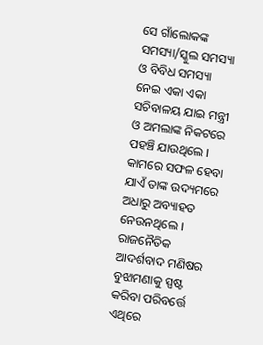ସେ ଗାଁଲୋକଙ୍କ ସମସ୍ୟା/ସ୍କୁଲ ସମସ୍ୟା ଓ ବିବିଧ ସମସ୍ୟା ନେଇ ଏକା ଏକା ସଚିବାଳୟ ଯାଇ ମନ୍ତ୍ରୀ ଓ ଅମଲାଙ୍କ ନିକଟରେ ପହଞ୍ଚି ଯାଉଥିଲେ । କାମରେ ସଫଳ ହେବା ଯାଏଁ ତାଙ୍କ ଉଦ୍ୟମରେ ଅଧାରୁ ଅବ୍ୟାହତ ନେଉନଥିଲେ । ରାଜନୈତିକ ଆଦର୍ଶବାଦ ମଣିଷର ବୁଝାମଣାକୁ ସ୍ପଷ୍ଟ କରିବା ପରିବର୍ତ୍ତେ ଏଥିରେ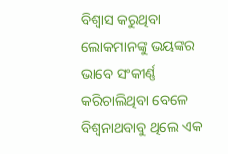ବିଶ୍ୱାସ କରୁଥିବା ଲୋକମାନଙ୍କୁ ଭୟଙ୍କର ଭାବେ ସଂକୀର୍ଣ୍ଣ କରିଚାଲିଥିବା ବେଳେ ବିଶ୍ୱନାଥବାବୁ ଥିଲେ ଏକ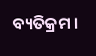ବ୍ୟତିକ୍ରମ ।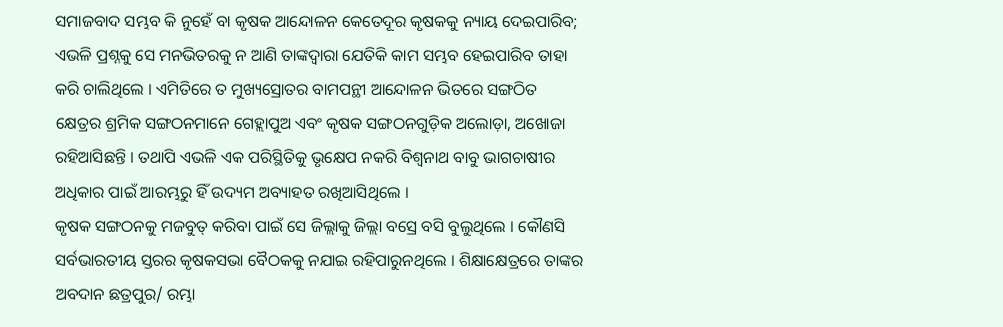ସମାଜବାଦ ସମ୍ଭବ କି ନୁହେଁ ବା କୃଷକ ଆନ୍ଦୋଳନ କେତେଦୂର କୃଷକକୁ ନ୍ୟାୟ ଦେଇପାରିବ; ଏଭଳି ପ୍ରଶ୍ନକୁ ସେ ମନଭିତରକୁ ନ ଆଣି ତାଙ୍କଦ୍ୱାରା ଯେତିକି କାମ ସମ୍ଭବ ହେଇପାରିବ ତାହା କରି ଚାଲିଥିଲେ । ଏମିତିରେ ତ ମୁଖ୍ୟସ୍ରୋତର ବାମପନ୍ଥୀ ଆନ୍ଦୋଳନ ଭିତରେ ସଙ୍ଗଠିତ କ୍ଷେତ୍ରର ଶ୍ରମିକ ସଙ୍ଗଠନମାନେ ଗେହ୍ଲାପୁଅ ଏବଂ କୃଷକ ସଙ୍ଗଠନଗୁଡ଼ିକ ଅଲୋଡ଼ା, ଅଖୋଜା ରହିଆସିଛନ୍ତି । ତଥାପି ଏଭଳି ଏକ ପରିସ୍ଥିତିକୁ ଭୃକ୍ଷେପ ନକରି ବିଶ୍ୱନାଥ ବାବୁ ଭାଗଚାଷୀର ଅଧିକାର ପାଇଁ ଆରମ୍ଭରୁ ହିଁ ଉଦ୍ୟମ ଅବ୍ୟାହତ ରଖିଆସିଥିଲେ ।
କୃଷକ ସଙ୍ଗଠନକୁ ମଜବୁତ୍ କରିବା ପାଇଁ ସେ ଜିଲ୍ଲାକୁ ଜିଲ୍ଲା ବସ୍ରେ ବସି ବୁଲୁଥିଲେ । କୌଣସି ସର୍ବଭାରତୀୟ ସ୍ତରର କୃଷକସଭା ବୈଠକକୁ ନଯାଇ ରହିପାରୁନଥିଲେ । ଶିକ୍ଷାକ୍ଷେତ୍ରରେ ତାଙ୍କର ଅବଦାନ ଛତ୍ରପୁର/ ରମ୍ଭା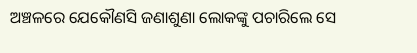ଅଞ୍ଚଳରେ ଯେକୌଣସି ଜଣାଶୁଣା ଲୋକଙ୍କୁ ପଚାରିଲେ ସେ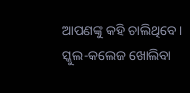ଆପଣଙ୍କୁ କହି ଚାଲିଥିବେ । ସ୍କୁଲ-କଲେଜ ଖୋଲିବା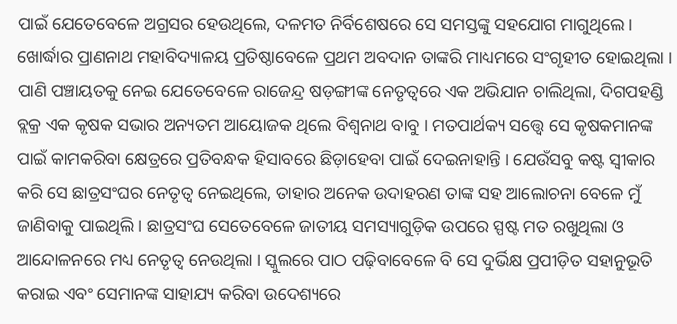ପାଇଁ ଯେତେବେଳେ ଅଗ୍ରସର ହେଉଥିଲେ, ଦଳମତ ନିର୍ବିଶେଷରେ ସେ ସମସ୍ତଙ୍କୁ ସହଯୋଗ ମାଗୁଥିଲେ । ଖୋର୍ଦ୍ଧାର ପ୍ରାଣନାଥ ମହାବିଦ୍ୟାଳୟ ପ୍ରତିଷ୍ଠାବେଳେ ପ୍ରଥମ ଅବଦାନ ତାଙ୍କରି ମାଧ୍ୟମରେ ସଂଗୃହୀତ ହୋଇଥିଲା ।
ପାଣି ପଞ୍ଚାୟତକୁ ନେଇ ଯେତେବେଳେ ରାଜେନ୍ଦ୍ର ଷଡ଼ଙ୍ଗୀଙ୍କ ନେତୃତ୍ୱରେ ଏକ ଅଭିଯାନ ଚାଲିଥିଲା, ଦିଗପହଣ୍ଡି ବ୍ଲକ୍ର ଏକ କୃଷକ ସଭାର ଅନ୍ୟତମ ଆୟୋଜକ ଥିଲେ ବିଶ୍ୱନାଥ ବାବୁ । ମତପାର୍ଥକ୍ୟ ସତ୍ତ୍ୱେ ସେ କୃଷକମାନଙ୍କ ପାଇଁ କାମକରିବା କ୍ଷେତ୍ରରେ ପ୍ରତିବନ୍ଧକ ହିସାବରେ ଛିଡ଼ାହେବା ପାଇଁ ଦେଇନାହାନ୍ତି । ଯେଉଁସବୁ କଷ୍ଟ ସ୍ୱୀକାର କରି ସେ ଛାତ୍ରସଂଘର ନେତୃତ୍ୱ ନେଇଥିଲେ, ତାହାର ଅନେକ ଉଦାହରଣ ତାଙ୍କ ସହ ଆଲୋଚନା ବେଳେ ମୁଁ ଜାଣିବାକୁ ପାଇଥିଲି । ଛାତ୍ରସଂଘ ସେତେବେଳେ ଜାତୀୟ ସମସ୍ୟାଗୁଡ଼ିକ ଉପରେ ସ୍ପଷ୍ଟ ମତ ରଖୁଥିଲା ଓ ଆନ୍ଦୋଳନରେ ମଧ୍ୟ ନେତୃତ୍ୱ ନେଉଥିଲା । ସ୍କୁଲରେ ପାଠ ପଢ଼ିବାବେଳେ ବି ସେ ଦୁର୍ଭିକ୍ଷ ପ୍ରପୀଡ଼ିତ ସହାନୁଭୂତି କରାଇ ଏବଂ ସେମାନଙ୍କ ସାହାଯ୍ୟ କରିବା ଉଦେଶ୍ୟରେ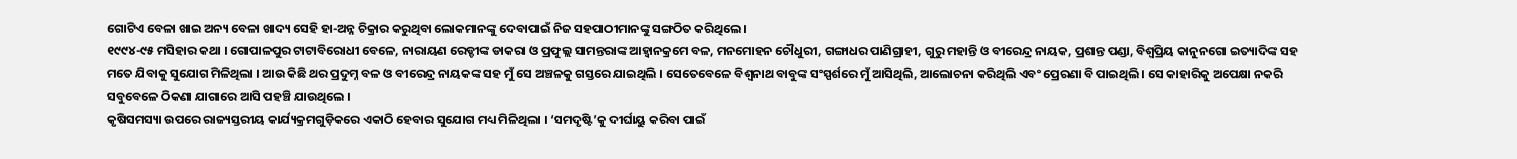ଗୋଟିଏ ବେଳା ଖାଇ ଅନ୍ୟ ବେଳା ଖାଦ୍ୟ ସେହି ହା-ଅନ୍ନ ଚିକ୍ରାର କରୁଥିବା ଲୋକମାନଙ୍କୁ ଦେବାପାଇଁ ନିଜ ସହପାଠୀମାନଙ୍କୁ ସଙ୍ଗଠିତ କରିଥିଲେ ।
୧୯୯୪-୯୫ ମସିହାର କଥା । ଗୋପାଳପୁର ଟାଟାବିରୋଧୀ ବେଳେ, ନାରାୟଣ ରେଡ୍ଡୀଙ୍କ ଡାକରା ଓ ପ୍ରଫୁଲ୍ଲ ସାମନ୍ତରାଙ୍କ ଆହ୍ୱାନକ୍ରମେ ବଳ, ମନମୋହନ ଚୌଧୁରୀ, ଗଙ୍ଗାଧର ପାଣିଗ୍ରାହୀ, ଗୁରୁ ମହାନ୍ତି ଓ ବୀରେନ୍ଦ୍ର ନାୟକ, ପ୍ରଶାନ୍ତ ପଣ୍ଡା, ବିଶ୍ୱପ୍ରିୟ କାନୁନଗୋ ଇତ୍ୟାଦିଙ୍କ ସହ ମତେ ଯିବାକୁ ସୁଯୋଗ ମିଳିଥିଲା । ଆଉ କିଛି ଥର ପ୍ରଦୁମ୍ନ ବଳ ଓ ବୀରେନ୍ଦ୍ର ନାୟକଙ୍କ ସହ ମୁଁ ସେ ଅଞ୍ଚଳକୁ ଗସ୍ତରେ ଯାଇଥିଲି । ସେତେବେଳେ ବିଶ୍ୱନାଥ ବାବୁଙ୍କ ସଂସ୍ପର୍ଶରେ ମୁଁ ଆସିଥିଲି, ଆଲୋଚନା କରିଥିଲି ଏବଂ ପ୍ରେରଣା ବି ପାଇଥିଲି । ସେ କାହାରିକୁ ଅପେକ୍ଷା ନକରି ସବୁବେଳେ ଠିକଣା ଯାଗାରେ ଆସି ପହଞ୍ଚି ଯାଉଥିଲେ ।
କୃଷିସମସ୍ୟା ଉପରେ ରାଜ୍ୟସ୍ତରୀୟ କାର୍ଯ୍ୟକ୍ରମଗୁଡ଼ିକରେ ଏକାଠି ହେବାର ସୁଯୋଗ ମଧ୍ୟ ମିଳିଥିଲା । ‘ସମଦୃଷ୍ଟି’କୁ ଦୀର୍ଘାୟୁ କରିବା ପାଇଁ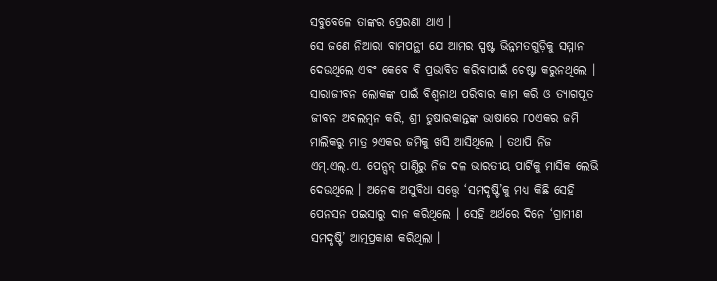ସବୁବେଳେ ତାଙ୍କର ପ୍ରେରଣା ଥାଏ ।
ସେ ଜଣେ ନିଆରା ବାମପନ୍ଥୀ ଯେ ଆମର ସ୍ପଷ୍ଟ ଭିନ୍ନମତଗୁଡ଼ିକୁ ସମ୍ମାନ ଦେଉଥିଲେ ଏବଂ କେବେ ବି ପ୍ରଭାବିତ କରିବାପାଇଁ ଚେଷ୍ଟା କରୁନଥିଲେ । ସାରାଜୀବନ ଲୋକଙ୍କ ପାଇଁ ବିଶ୍ୱନାଥ ପରିବାର କାମ କରି ଓ ତ୍ୟାଗପୂତ ଜୀବନ ଅବଲମ୍ବନ କରି, ଶ୍ରୀ ତୁଷାରକାନ୍ତଙ୍କ ଭାଷାରେ ୮୦ଏକର ଜମି ମାଲିକରୁ ମାତ୍ର ୨ଏକର ଜମିକୁ ଖସି ଆସିଥିଲେ । ତଥାପି ନିଜ ଏମ୍.ଏଲ୍.ଏ. ପେନ୍ସନ୍ ପାଣ୍ଠିରୁ ନିଜ ଦଳ ଭାରତୀୟ ପାର୍ଟିକୁ ମାସିକ ଲେଭି ଦେଉଥିଲେ । ଅନେକ ଅସୁବିଧା ସତ୍ତ୍ୱେ ‘ସମଦୃଷ୍ଟି’କୁ ମଧ୍ୟ କିଛି ସେହି ପେନସନ ପଇସାରୁ ଦାନ କରିଥିଲେ । ସେହି ଅର୍ଥରେ ଦିନେ ‘ଗ୍ରାମୀଣ ସମଦୃଷ୍ଟି’ ଆତ୍ମପ୍ରକାଶ କରିଥିଲା ।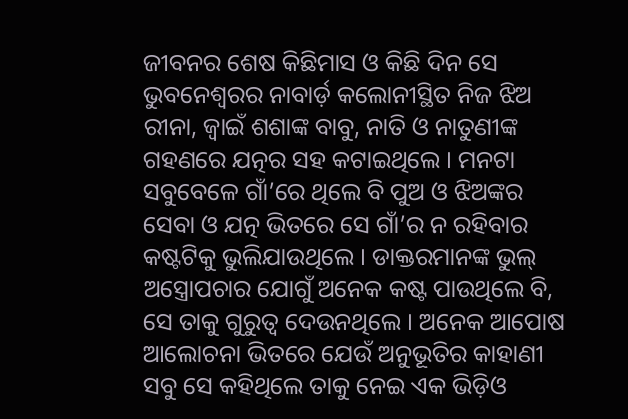ଜୀବନର ଶେଷ କିଛିମାସ ଓ କିଛି ଦିନ ସେ ଭୁବନେଶ୍ୱରର ନାବାର୍ଡ଼ କଲୋନୀସ୍ଥିତ ନିଜ ଝିଅ ରୀନା, ଜ୍ୱାଇଁ ଶଶାଙ୍କ ବାବୁ, ନାତି ଓ ନାତୁଣୀଙ୍କ ଗହଣରେ ଯତ୍ନର ସହ କଟାଇଥିଲେ । ମନଟା ସବୁବେଳେ ଗାଁ’ରେ ଥିଲେ ବି ପୁଅ ଓ ଝିଅଙ୍କର ସେବା ଓ ଯତ୍ନ ଭିତରେ ସେ ଗାଁ’ର ନ ରହିବାର କଷ୍ଟଟିକୁ ଭୁଲିଯାଉଥିଲେ । ଡାକ୍ତରମାନଙ୍କ ଭୁଲ୍ ଅସ୍ତ୍ରୋପଚାର ଯୋଗୁଁ ଅନେକ କଷ୍ଟ ପାଉଥିଲେ ବି, ସେ ତାକୁ ଗୁରୁତ୍ୱ ଦେଉନଥିଲେ । ଅନେକ ଆପୋଷ ଆଲୋଚନା ଭିତରେ ଯେଉଁ ଅନୁଭୂତିର କାହାଣୀ ସବୁ ସେ କହିଥିଲେ ତାକୁ ନେଇ ଏକ ଭିଡ଼ିଓ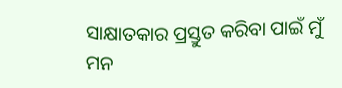ସାକ୍ଷାତକାର ପ୍ରସ୍ତୁତ କରିବା ପାଇଁ ମୁଁ ମନ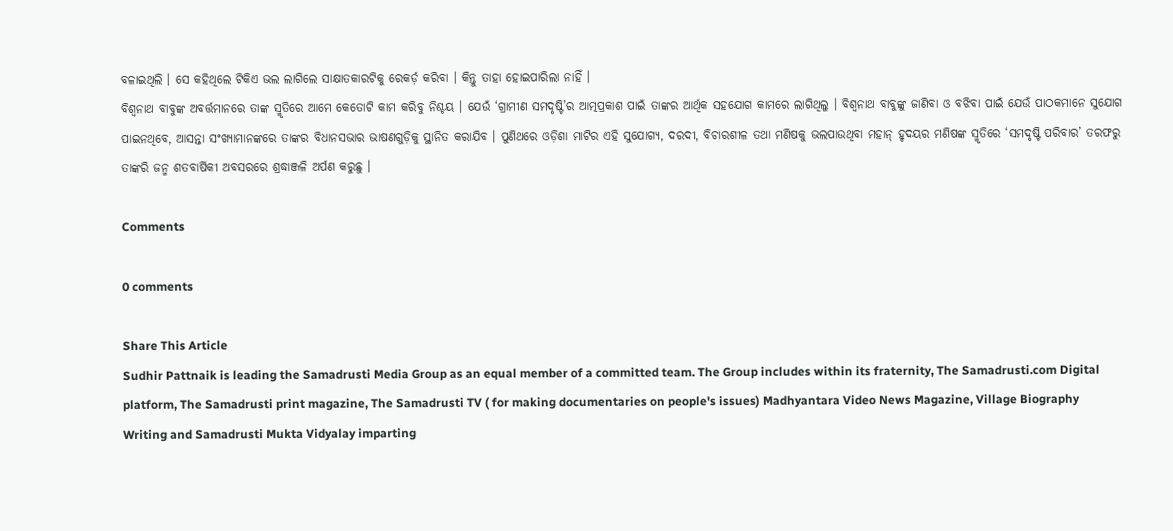ବଳାଇଥିଲି । ସେ କହିଥିଲେ ଟିକିଏ ଭଲ ଲାଗିଲେ ସାକ୍ଷାତକାରଟିକୁ ରେକର୍ଡ଼ କରିବା । କିନ୍ତୁ ତାହା ହୋଇପାରିଲା ନାହିଁ ।
ବିଶ୍ୱନାଥ ବାବୁଙ୍କ ଅବର୍ତ୍ତମାନରେ ତାଙ୍କ ସ୍ମୃତିରେ ଆମେ କେତୋଟି କାମ କରିବୁ ନିଶ୍ଚୟ । ଯେଉଁ ‘ଗ୍ରାମୀଣ ସମଦୃଷ୍ଟି’ର ଆତ୍ମପ୍ରକାଶ ପାଇଁ ତାଙ୍କର ଆର୍ଥିକ ସହଯୋଗ କାମରେ ଲାଗିଥିଲୁ । ବିଶ୍ୱନାଥ ବାବୁଙ୍କୁ ଜାଣିବା ଓ ବଝିବା ପାଇଁ ଯେଉଁ ପାଠକମାନେ ସୁଯୋଗ ପାଇନଥିବେ, ଆସନ୍ତା ସଂଖ୍ୟାମାନଙ୍କରେ ତାଙ୍କର ବିଧାନସଭାର ଭାଷଣଗୁଡ଼ିକୁ ସ୍ଥାନିତ କରାଯିବ । ପୁଣିଥରେ ଓଡ଼ିଶା ମାଟିର ଏହି ସୁଯୋଗ୍ୟ, ଦରଦୀ, ବିଚାରଶୀଳ ତଥା ମଣିଷକୁ ଭଲପାଉଥିବା ମହାନ୍ ହୃଦୟର ମଣିଷଙ୍କ ସ୍ମୃତିରେ ‘ସମଦୃଷ୍ଟି ପରିବାର’ ତରଫରୁ ତାଙ୍କରି ଜନ୍ମ ଶତବାର୍ଷିକୀ ଅବସରରେ ଶ୍ରଦ୍ଧାଞ୍ଜଳି ଅର୍ପଣ କରୁଛୁ ।

Comments

0 comments

Share This Article
Sudhir Pattnaik is leading the Samadrusti Media Group as an equal member of a committed team. The Group includes within its fraternity, The Samadrusti.com Digital platform, The Samadrusti print magazine, The Samadrusti TV ( for making documentaries on people's issues) Madhyantara Video News Magazine, Village Biography Writing and Samadrusti Mukta Vidyalay imparting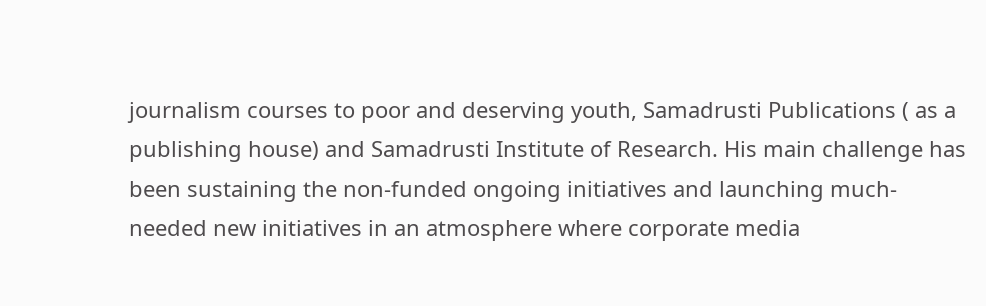journalism courses to poor and deserving youth, Samadrusti Publications ( as a publishing house) and Samadrusti Institute of Research. His main challenge has been sustaining the non-funded ongoing initiatives and launching much-needed new initiatives in an atmosphere where corporate media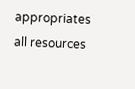appropriates all resources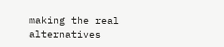making the real alternatives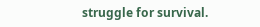struggle for survival.